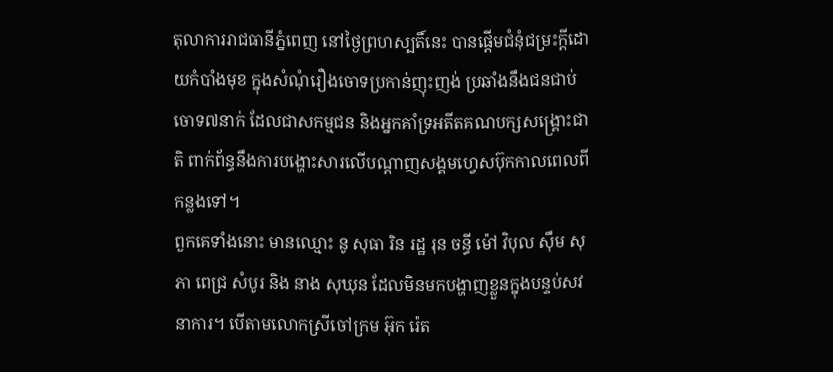តុលាការរាជធានីភ្នំពេញ នៅថ្ងៃព្រហស្បតិ៍នេះ បានផ្តើមជំនុំជម្រះក្តីដោយកំបាំងមុខ ក្នុងសំណុំរឿងចោទប្រកាន់ញុះញង់ ប្រឆាំងនឹងជនជាប់ចោទ៧នាក់ ដែលជាសកម្មជន និងអ្នកគាំទ្រអតីតគណបក្សសង្គ្រោះជាតិ ពាក់ព័ន្ធនឹងការបង្ហោះសារលើបណ្តាញសង្គមហ្វេសប៊ុកកាលពេលពីកន្លងទៅ។
ពួកគេទាំងនោះ មានឈ្មោះ នូ សុធា រិន រដ្ឋ រុន ចន្ធី ម៉ៅ វិបុល ស៊ឹម សុភា ពេជ្រ សំបូរ និង នាង សុឃុន ដែលមិនមកបង្ហាញខ្លួនក្នុងបន្ទប់សវនាការ។ បើតាមលោកស្រីចៅក្រម អ៊ុក រ៉េត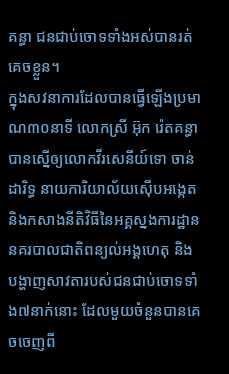គន្ធា ជនជាប់ចោទទាំងអស់បានរត់គេចខ្លួន។
ក្នុងសវនាការដែលបានធ្វើឡើងប្រមាណ៣០នាទី លោកស្រី អ៊ុក រ៉េតគន្ធា បានស្នើឲ្យលោកវីរសេនីយ៍ទោ ចាន់ ដារិទ្ធ នាយការិយាល័យស៊ើបអង្កេត និងកសាងនីតិវិធីនៃអគ្គស្នងការដ្ឋាននគរបាលជាតិពន្យល់អង្គហេតុ និងបង្ហាញសាវតារបស់ជនជាប់ចោទទាំង៧នាក់នោះ ដែលមួយចំនួនបានគេចចេញពី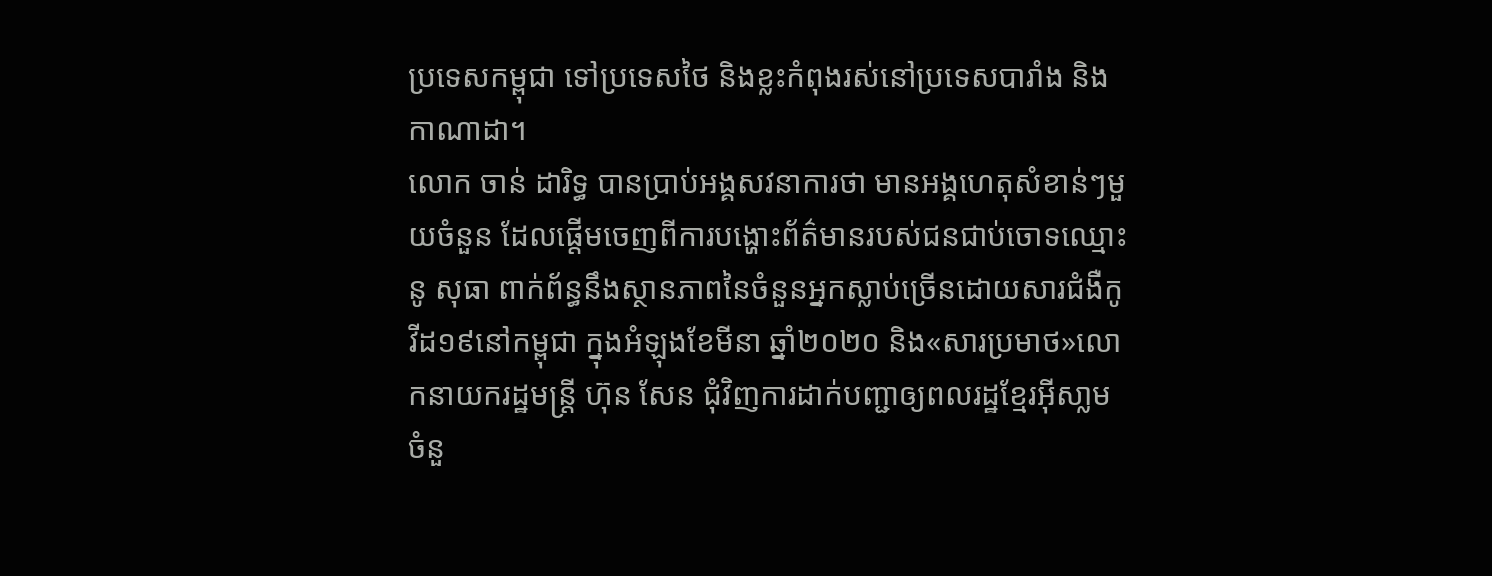ប្រទេសកម្ពុជា ទៅប្រទេសថៃ និងខ្លះកំពុងរស់នៅប្រទេសបារាំង និងកាណាដា។
លោក ចាន់ ដារិទ្ធ បានប្រាប់អង្គសវនាការថា មានអង្គហេតុសំខាន់ៗមួយចំនួន ដែលផ្តើមចេញពីការបង្ហោះព័ត៌មានរបស់ជនជាប់ចោទឈ្មោះ នូ សុធា ពាក់ព័ន្ធនឹងស្ថានភាពនៃចំនួនអ្នកស្លាប់ច្រើនដោយសារជំងឺកូវីដ១៩នៅកម្ពុជា ក្នុងអំឡុងខែមីនា ឆ្នាំ២០២០ និង«សារប្រមាថ»លោកនាយករដ្ឋមន្ត្រី ហ៊ុន សែន ជុំវិញការដាក់បញ្ជាឲ្យពលរដ្ឋខ្មែរអ៊ីសា្លមចំនួ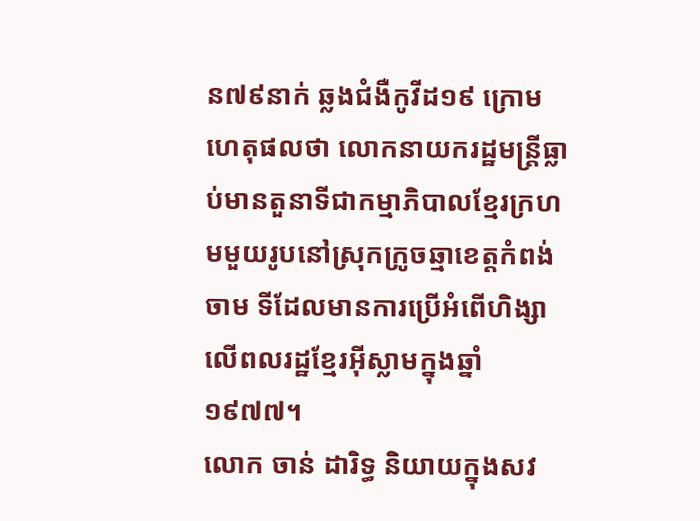ន៧៩នាក់ ឆ្លងជំងឺកូវីដ១៩ ក្រោមហេតុផលថា លោកនាយករដ្ឋមន្ត្រីធ្លាប់មានតួនាទីជាកម្មាភិបាលខ្មែរក្រហមមួយរូបនៅស្រុកក្រូចឆ្មាខេត្តកំពង់ចាម ទីដែលមានការប្រើអំពើហិង្សាលើពលរដ្ឋខ្មែរអ៊ីស្លាមក្នុងឆ្នាំ១៩៧៧។
លោក ចាន់ ដារិទ្ធ និយាយក្នុងសវ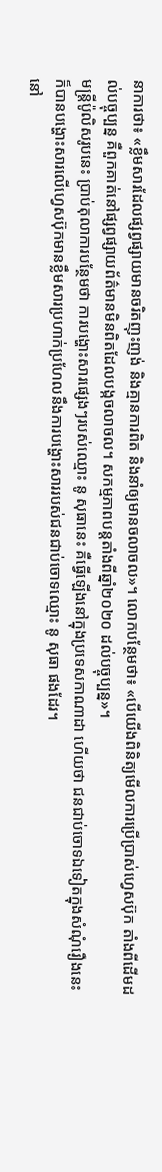នាការថា៖ «ខ្លឹមសារដែលផ្សព្វផ្សាយមានចរិតញុះញង់ និងគ្មានការពិត និងនាំឲ្យមានចលាចល»។ លោកបន្ថែមថា៖ «បើយើងពិនិត្យមើលការប្រើប្រាស់ហ្វេសប៊ុក តាំងពីដើមដល់បច្ចុប្បន្ន គឺពួកគាត់នៅផ្សព្វផ្សាយព័ត៌មានមិនពិតដែលបង្កចលាចល។ សកម្មភាពបន្តតាំងពីឆ្នាំ២០២០ ដល់បច្ចុប្បន្ន»។
មន្ត្រីប៉ូលិសរូបនេះ ប្រាប់តុលាការបន្ថែមថា ការបង្ហោះសារផ្សេងៗរបស់ឈ្មោះ នូ សុធានេះ គឺធ្វើឡើងនៅក្នុងប្រទេសកាណាដា ហើយថា ជនជាប់ចោទឯទៀតក្នុងសំណុំរឿងនេះ ក៏បានបង្ហោះសារលើហ្វេសប៊ុកមានខ្លឹមសារប្រហាក់ប្រហែលនឹងការបង្ហោះសាររបស់ជនជាប់ចោទឈ្មោះ នូ សុធា ផងដែរ។
នៅ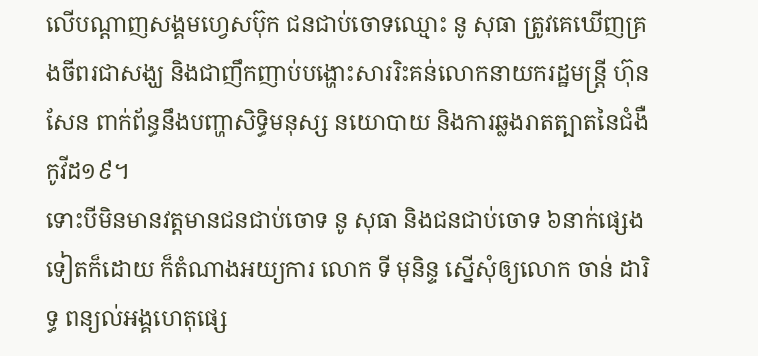លើបណ្តាញសង្គមហ្វេសប៊ុក ជនជាប់ចោទឈ្មោះ នូ សុធា ត្រូវគេឃើញគ្រងចីពរជាសង្ឃ និងជាញឹកញាប់បង្ហោះសាររិះគន់លោកនាយករដ្ឋមន្ត្រី ហ៊ុន សែន ពាក់ព័ន្ធនឹងបញ្ហាសិទ្ធិមនុស្ស នយោបាយ និងការឆ្លងរាតត្បាតនៃជំងឺកូវីដ១៩។
ទោះបីមិនមានវត្តមានជនជាប់ចោទ នូ សុធា និងជនជាប់ចោទ ៦នាក់ផ្សេងទៀតក៏ដោយ ក៏តំណាងអយ្យការ លោក ទី មុនិន្ទ ស្នើសុំឲ្យលោក ចាន់ ដារិទ្ធ ពន្យល់អង្គហេតុផ្សេ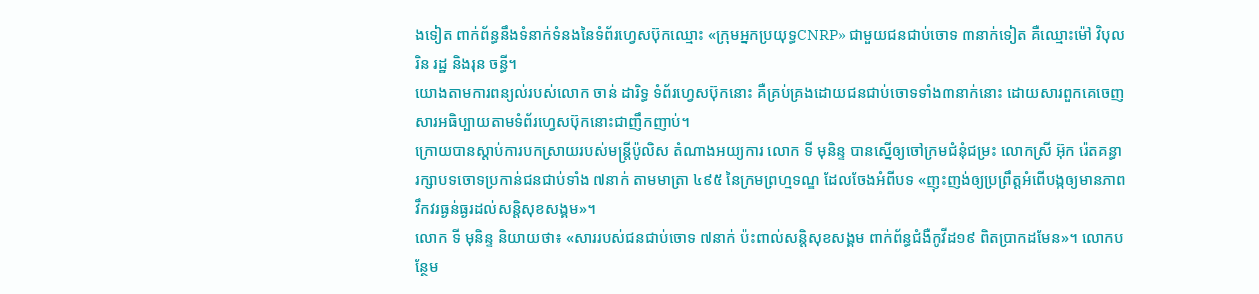ងទៀត ពាក់ព័ន្ធនឹងទំនាក់ទំនងនៃទំព័រហ្វេសប៊ុកឈ្មោះ «ក្រុមអ្នកប្រយុទ្ធCNRP» ជាមួយជនជាប់ចោទ ៣នាក់ទៀត គឺឈ្មោះម៉ៅ វិបុល រិន រដ្ឋ និងរុន ចន្ធី។
យោងតាមការពន្យល់របស់លោក ចាន់ ដារិទ្ធ ទំព័រហ្វេសប៊ុកនោះ គឺគ្រប់គ្រងដោយជនជាប់ចោទទាំង៣នាក់នោះ ដោយសារពួកគេចេញសារអធិប្បាយតាមទំព័រហ្វេសប៊ុកនោះជាញឹកញាប់។
ក្រោយបានស្តាប់ការបកស្រាយរបស់មន្ត្រីប៉ូលិស តំណាងអយ្យការ លោក ទី មុនិន្ទ បានស្នើឲ្យចៅក្រមជំនុំជម្រះ លោកស្រី អ៊ុក រ៉េតគន្ធា រក្សាបទចោទប្រកាន់ជនជាប់ទាំង ៧នាក់ តាមមាត្រា ៤៩៥ នៃក្រមព្រហ្មទណ្ឌ ដែលចែងអំពីបទ «ញុះញង់ឲ្យប្រព្រឹត្តអំពើបង្កឲ្យមានភាពវឹកវរធ្ងន់ធ្ងរដល់សន្តិសុខសង្គម»។
លោក ទី មុនិន្ទ និយាយថា៖ «សាររបស់ជនជាប់ចោទ ៧នាក់ ប៉ះពាល់សន្តិសុខសង្គម ពាក់ព័ន្ធជំងឺកូវីដ១៩ ពិតប្រាកដមែន»។ លោកបន្ថែម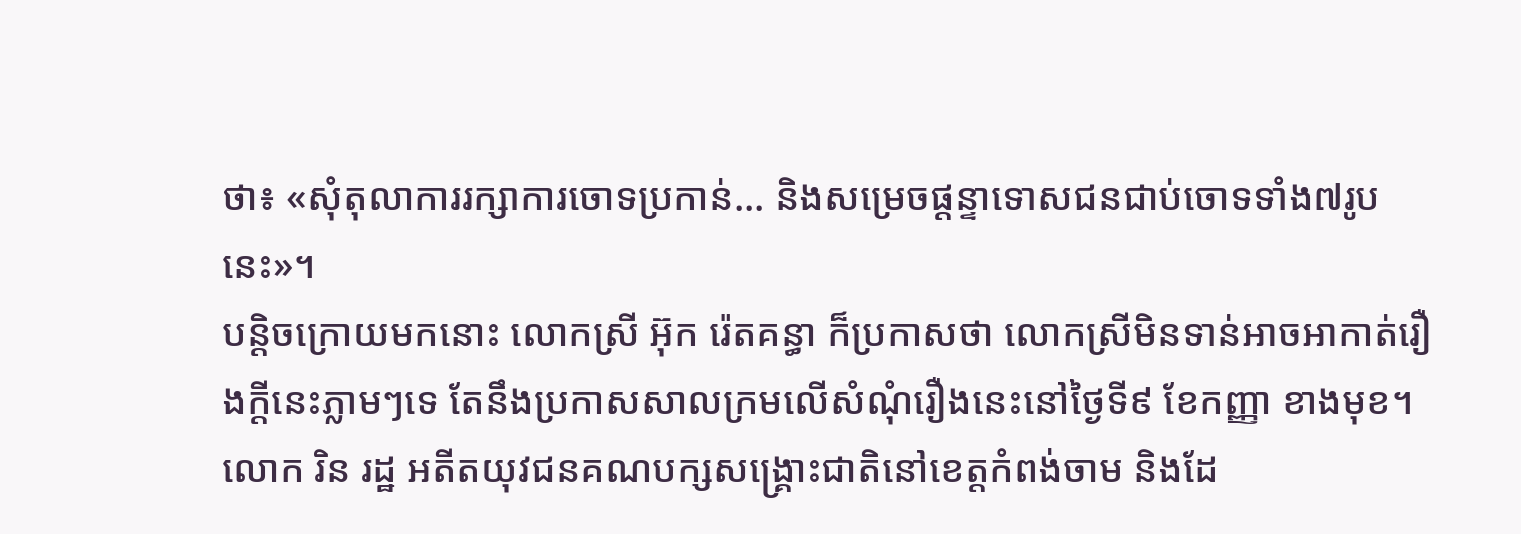ថា៖ «សុំតុលាការរក្សាការចោទប្រកាន់... និងសម្រេចផ្តន្ទាទោសជនជាប់ចោទទាំង៧រូបនេះ»។
បន្តិចក្រោយមកនោះ លោកស្រី អ៊ុក រ៉េតគន្ធា ក៏ប្រកាសថា លោកស្រីមិនទាន់អាចអាកាត់រឿងក្តីនេះភ្លាមៗទេ តែនឹងប្រកាសសាលក្រមលើសំណុំរឿងនេះនៅថ្ងៃទី៩ ខែកញ្ញា ខាងមុខ។
លោក រិន រដ្ឋ អតីតយុវជនគណបក្សសង្គ្រោះជាតិនៅខេត្តកំពង់ចាម និងដែ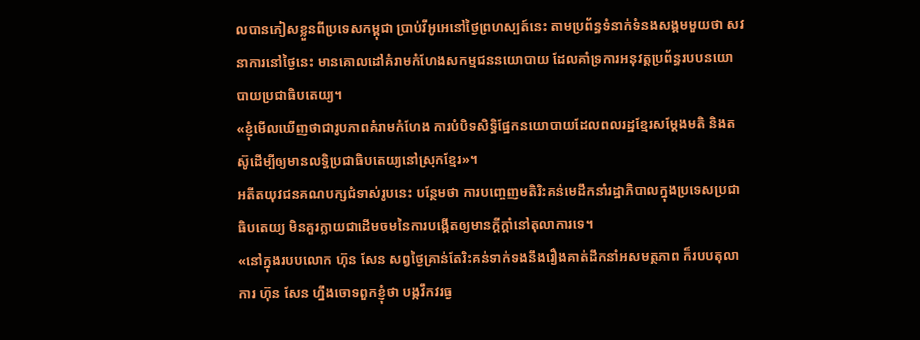លបានភៀសខ្លួនពីប្រទេសកម្ពុជា ប្រាប់វីអូអេនៅថ្ងៃព្រហស្បត៍នេះ តាមប្រព័ន្ធទំនាក់ទំនងសង្គមមួយថា សវនាការនៅថ្ងៃនេះ មានគោលដៅគំរាមកំហែងសកម្មជននយោបាយ ដែលគាំទ្រការអនុវត្តប្រព័ន្ធរបបនយោបាយប្រជាធិបតេយ្យ។
«ខ្ញុំមើលឃើញថាជារូបភាពគំរាមកំហែង ការបំបិទសិទ្ធិផ្នែកនយោបាយដែលពលរដ្ឋខ្មែរសម្តែងមតិ និងតស៊ូដើម្បីឲ្យមានលទ្ធិប្រជាធិបតេយ្យនៅស្រុកខ្មែរ»។
អតីតយុវជនគណបក្សជំទាស់រូបនេះ បន្ថែមថា ការបញ្ចេញមតិរិះគន់មេដឹកនាំរដ្ឋាភិបាលក្នុងប្រទេសប្រជាធិបតេយ្យ មិនគួរក្លាយជាដើមចមនៃការបង្កើតឲ្យមានក្តីក្តាំនៅតុលាការទេ។
«នៅក្នុងរបបលោក ហ៊ុន សែន សព្វថ្ងៃគ្រាន់តែរិះគន់ទាក់ទងនឹងរឿងគាត់ដឹកនាំអសមត្ថភាព ក៏របបតុលាការ ហ៊ុន សែន ហ្នឹងចោទពួកខ្ញុំថា បង្កវឹកវរធ្ង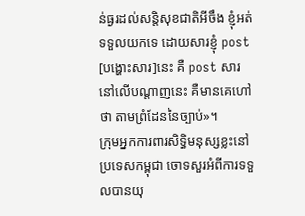ន់ធ្ងរដល់សន្តិសុខជាតិអីចឹង ខ្ញុំអត់ទទួលយកទេ ដោយសារខ្ញុំ post [បង្ហោះសារ]នេះ គឺ post សារនៅលើបណ្តាញនេះ គឺមានគេហៅថា តាមព្រំដែននៃច្បាប់»។
ក្រុមអ្នកការពារសិទ្ធិមនុស្សខ្លះនៅប្រទេសកម្ពុជា ចោទសួរអំពីការទទួលបានយុ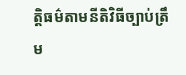ត្តិធម៌តាមនីតិវិធីច្បាប់ត្រឹម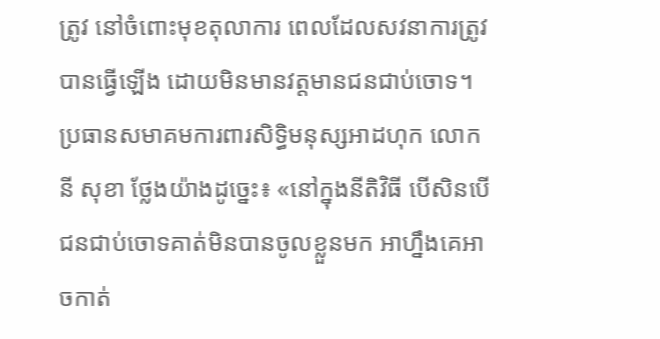ត្រូវ នៅចំពោះមុខតុលាការ ពេលដែលសវនាការត្រូវបានធ្វើឡើង ដោយមិនមានវត្តមានជនជាប់ចោទ។
ប្រធានសមាគមការពារសិទ្ធិមនុស្សអាដហុក លោក នី សុខា ថ្លែងយ៉ាងដូច្នេះ៖ «នៅក្នុងនីតិវិធី បើសិនបើជនជាប់ចោទគាត់មិនបានចូលខ្លួនមក អាហ្នឹងគេអាចកាត់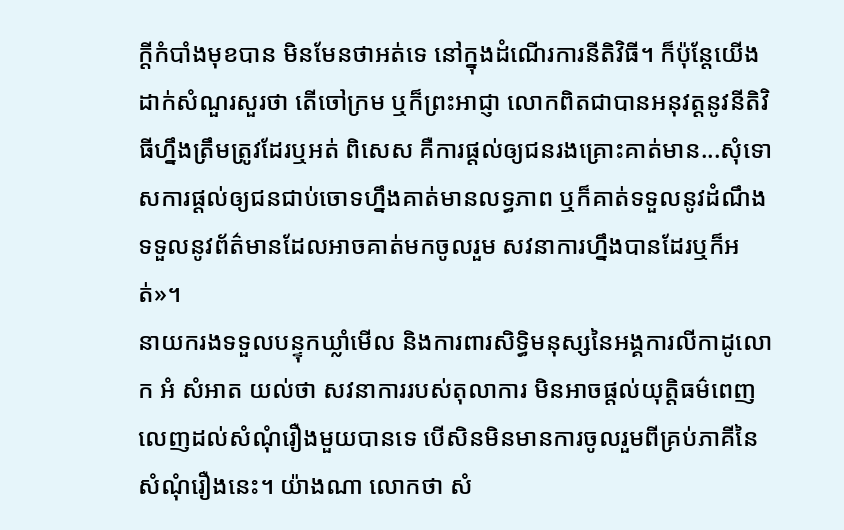ក្តីកំបាំងមុខបាន មិនមែនថាអត់ទេ នៅក្នុងដំណើរការនីតិវិធី។ ក៏ប៉ុន្តែយើងដាក់សំណួរសួរថា តើចៅក្រម ឬក៏ព្រះអាជ្ញា លោកពិតជាបានអនុវត្តនូវនីតិវិធីហ្នឹងត្រឹមត្រូវដែរឬអត់ ពិសេស គឺការផ្តល់ឲ្យជនរងគ្រោះគាត់មាន...សុំទោសការផ្តល់ឲ្យជនជាប់ចោទហ្នឹងគាត់មានលទ្ធភាព ឬក៏គាត់ទទួលនូវដំណឹង ទទួលនូវព័ត៌មានដែលអាចគាត់មកចូលរួម សវនាការហ្នឹងបានដែរឬក៏អត់»។
នាយករងទទួលបន្ទុកឃ្លាំមើល និងការពារសិទ្ធិមនុស្សនៃអង្គការលីកាដូលោក អំ សំអាត យល់ថា សវនាការរបស់តុលាការ មិនអាចផ្តល់យុត្តិធម៌ពេញលេញដល់សំណុំរឿងមួយបានទេ បើសិនមិនមានការចូលរួមពីគ្រប់ភាគីនៃសំណុំរឿងនេះ។ យ៉ាងណា លោកថា សំ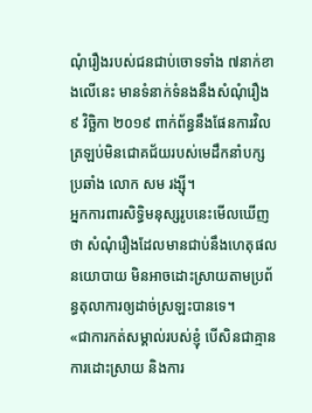ណុំរឿងរបស់ជនជាប់ចោទទាំង ៧នាក់ខាងលើនេះ មានទំនាក់ទំនងនឹងសំណុំរឿង ៩ វិច្ឆិកា ២០១៩ ពាក់ព័ន្ធនឹងផែនការវិលត្រឡប់មិនជោគជ័យរបស់មេដឹកនាំបក្សប្រឆាំង លោក សម រង្ស៊ី។
អ្នកការពារសិទ្ធិមនុស្សរូបនេះមើលឃើញថា សំណុំរឿងដែលមានជាប់នឹងហេតុផលនយោបាយ មិនអាចដោះស្រាយតាមប្រព័ន្ធតុលាការឲ្យដាច់ស្រឡះបានទេ។
«ជាការកត់សម្គាល់របស់ខ្ញុំ បើសិនជាគ្មានការដោះស្រាយ និងការ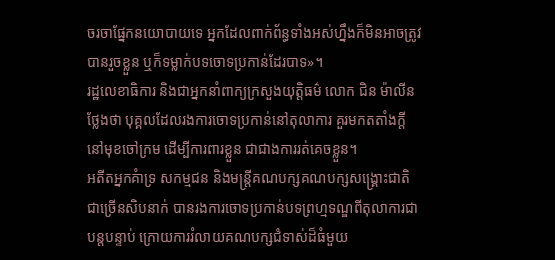ចរចាផ្នែកនយោបាយទេ អ្នកដែលពាក់ព័ន្ធទាំងអស់ហ្នឹងក៏មិនអាចត្រូវបានរួចខ្លួន ឬក៏ទម្លាក់បទចោទប្រកាន់ដែរបាទ»។
រដ្ឋលេខាធិការ និងជាអ្នកនាំពាក្យក្រសួងយុត្តិធម៌ លោក ជិន ម៉ាលីន ថ្លែងថា បុគ្គលដែលរងការចោទប្រកាន់នៅតុលាការ គួរមកតតាំងក្តីនៅមុខចៅក្រម ដើម្បីការពារខ្លួន ជាជាងការរត់គេចខ្លួន។
អតីតអ្នកគំាទ្រ សកម្មជន និងមន្ត្រីគណបក្សគណបក្សសង្គ្រោះជាតិ ជាច្រើនសិបនាក់ បានរងការចោទប្រកាន់បទព្រហ្មទណ្ឌពីតុលាការជាបន្តបន្ទាប់ ក្រោយការរំលាយគណបក្សជំទាស់ដ៏ធំមួយ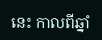នេះ កាលពីឆ្នាំ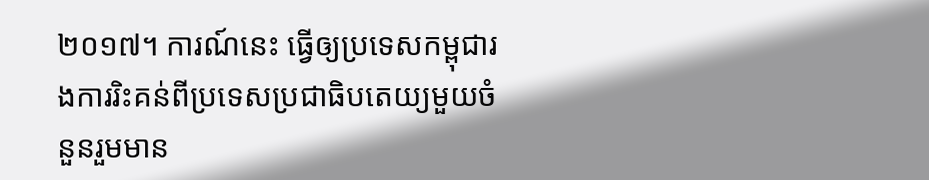២០១៧។ ការណ៍នេះ ធ្វើឲ្យប្រទេសកម្ពុជារងការរិះគន់ពីប្រទេសប្រជាធិបតេយ្យមួយចំនួនរួមមាន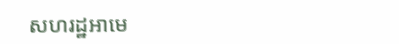សហរដ្ឋអាមេ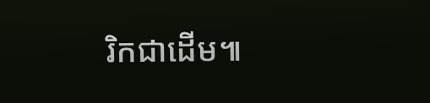រិកជាដើម៕